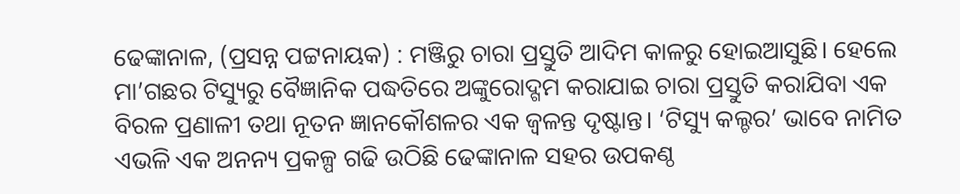ଢେଙ୍କାନାଳ, (ପ୍ରସନ୍ନ ପଟ୍ଟନାୟକ) : ମଞ୍ଜିରୁ ଚାରା ପ୍ରସ୍ତୁତି ଆଦିମ କାଳରୁ ହୋଇଆସୁଛି। ହେଲେ ମା’ଗଛର ଟିସ୍ୟୁରୁ ବୈଜ୍ଞାନିକ ପଦ୍ଧତିରେ ଅଙ୍କୁରୋଦ୍ଗମ କରାଯାଇ ଚାରା ପ୍ରସ୍ତୁତି କରାଯିବା ଏକ ବିରଳ ପ୍ରଣାଳୀ ତଥା ନୂତନ ଜ୍ଞାନକୌଶଳର ଏକ ଜ୍ୱଳନ୍ତ ଦୃଷ୍ଟାନ୍ତ। ‘ଟିସ୍ୟୁ କଲ୍ଚର’ ଭାବେ ନାମିତ ଏଭଳି ଏକ ଅନନ୍ୟ ପ୍ରକଳ୍ପ ଗଢି ଉଠିଛି ଢେଙ୍କାନାଳ ସହର ଉପକଣ୍ଠ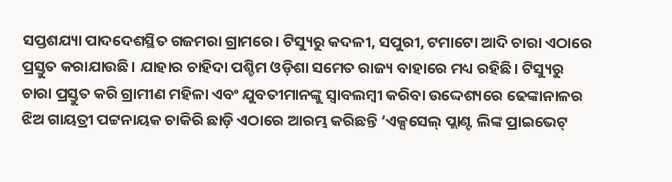ସପ୍ତଶଯ୍ୟା ପାଦଦେଶସ୍ଥିତ ଗଜମରା ଗ୍ରାମରେ। ଟିସ୍ୟୁରୁ କଦଳୀ, ସପୁରୀ, ଟମାଟୋ ଆଦି ଚାରା ଏଠାରେ ପ୍ରସ୍ତୁତ କରାଯାଉଛି। ଯାହାର ଚାହିଦା ପଶ୍ଚିମ ଓଡ଼ିଶା ସମେତ ରାଜ୍ୟ ବାହାରେ ମଧ୍ୟ ରହିଛି। ଟିସ୍ୟୁରୁ ଚାରା ପ୍ରସ୍ତୁତ କରି ଗ୍ରାମୀଣ ମହିଳା ଏବଂ ଯୁବତୀମାନଙ୍କୁ ସ୍ୱାବଲମ୍ବୀ କରିବା ଉଦ୍ଦେଶ୍ୟରେ ଢେଙ୍କାନାଳର ଝିଅ ଗାୟତ୍ରୀ ପଟ୍ଟନାୟକ ଚାକିରି ଛାଡ଼ି ଏଠାରେ ଆରମ୍ଭ କରିଛନ୍ତି ‘ଏକ୍ସସେଲ୍ ପ୍ଲାଣ୍ଟ ଲିଙ୍କ ପ୍ରାଇଭେଟ୍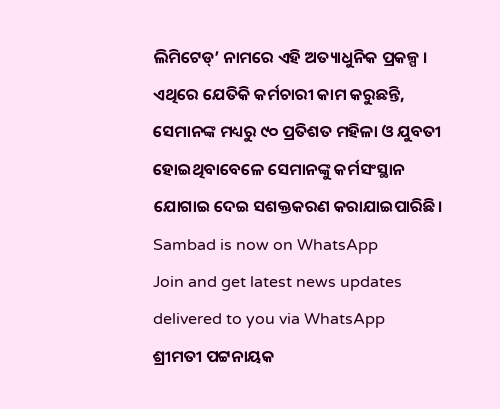ଲିମିଟେଡ୍’ ନାମରେ ଏହି ଅତ୍ୟାଧୁନିକ ପ୍ରକଳ୍ପ । ଏଥିରେ ଯେତିକି କର୍ମଚାରୀ କାମ କରୁଛନ୍ତି, ସେମାନଙ୍କ ମଧ୍ୟରୁ ୯୦ ପ୍ରତିଶତ ମହିଳା ଓ ଯୁବତୀ ହୋଇଥିବାବେଳେ ସେମାନଙ୍କୁ କର୍ମସଂସ୍ଥାନ ଯୋଗାଇ ଦେଇ ସଶକ୍ତକରଣ କରାଯାଇପାରିଛି।
Sambad is now on WhatsApp
Join and get latest news updates delivered to you via WhatsApp
ଶ୍ରୀମତୀ ପଟ୍ଟନାୟକ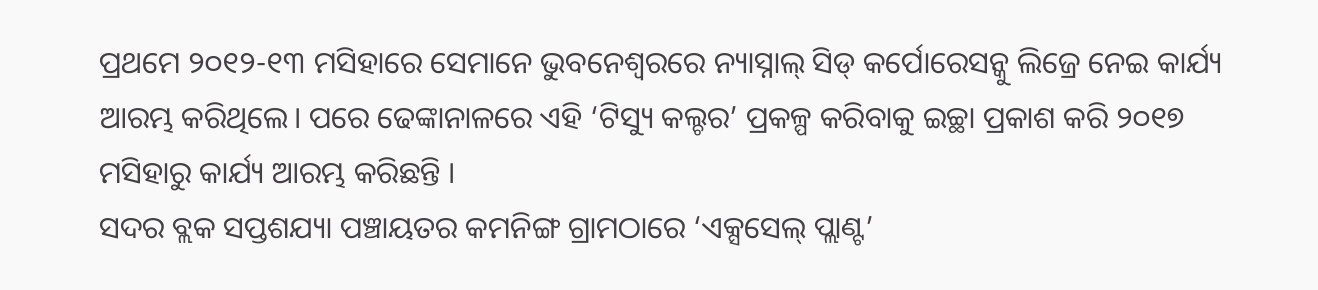ପ୍ରଥମେ ୨୦୧୨-୧୩ ମସିହାରେ ସେମାନେ ଭୁବନେଶ୍ୱରରେ ନ୍ୟାସ୍ନାଲ୍ ସିଡ୍ କର୍ପୋରେସନ୍କୁ ଲିଜ୍ରେ ନେଇ କାର୍ଯ୍ୟ ଆରମ୍ଭ କରିଥିଲେ। ପରେ ଢେଙ୍କାନାଳରେ ଏହି ‘ଟିସ୍ୟୁ କଲ୍ଚର’ ପ୍ରକଳ୍ପ କରିବାକୁ ଇଚ୍ଛା ପ୍ରକାଶ କରି ୨୦୧୭ ମସିହାରୁ କାର୍ଯ୍ୟ ଆରମ୍ଭ କରିଛନ୍ତି ।
ସଦର ବ୍ଲକ ସପ୍ତଶଯ୍ୟା ପଞ୍ଚାୟତର କମନିଙ୍ଗ ଗ୍ରାମଠାରେ ‘ଏକ୍ସସେଲ୍ ପ୍ଲାଣ୍ଟ’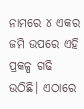ନାମରେ ୪ ଏକର ଜମି ଉପରେ ଏହି ପ୍ରକଳ୍ପ ଗଢି ଉଠିଛି। ଏଠାରେ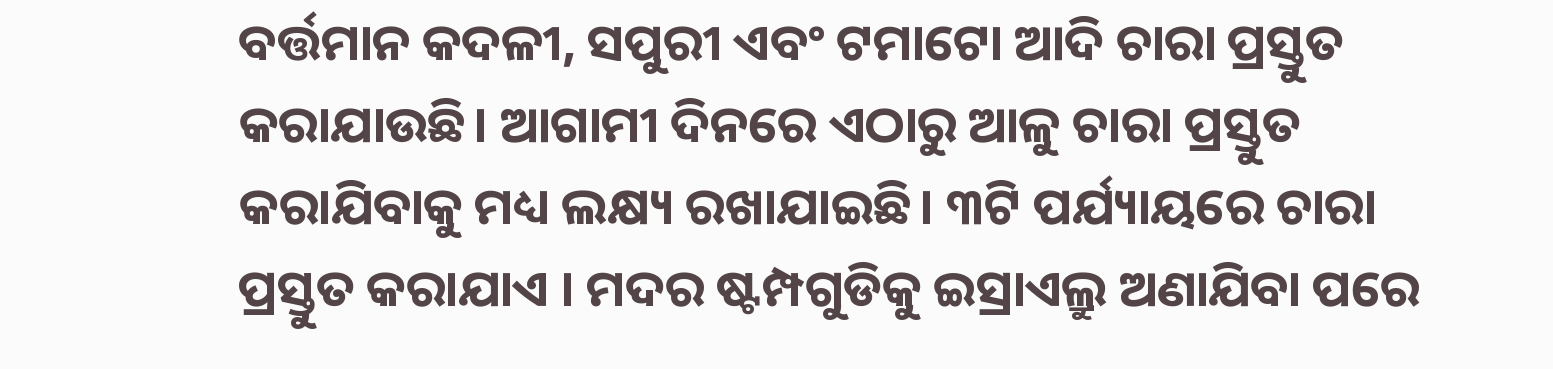ବର୍ତ୍ତମାନ କଦଳୀ, ସପୁରୀ ଏବଂ ଟମାଟୋ ଆଦି ଚାରା ପ୍ରସ୍ତୁତ କରାଯାଉଛି। ଆଗାମୀ ଦିନରେ ଏଠାରୁ ଆଳୁ ଚାରା ପ୍ରସ୍ତୁତ କରାଯିବାକୁ ମଧ୍ୟ ଲକ୍ଷ୍ୟ ରଖାଯାଇଛି। ୩ଟି ପର୍ଯ୍ୟାୟରେ ଚାରା ପ୍ରସ୍ତୁତ କରାଯାଏ । ମଦର ଷ୍ଟମ୍ପଗୁଡିକୁ ଇସ୍ରାଏଲ୍ରୁ ଅଣାଯିବା ପରେ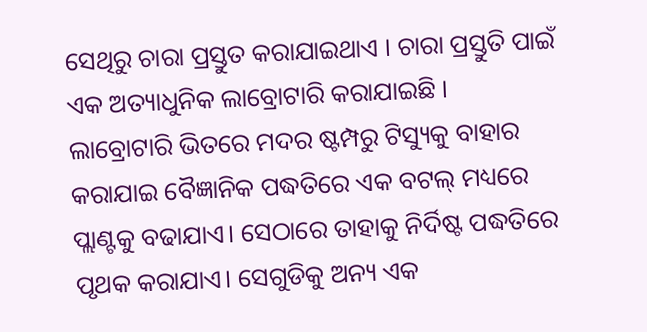ସେଥିରୁ ଚାରା ପ୍ରସ୍ତୁତ କରାଯାଇଥାଏ । ଚାରା ପ୍ରସ୍ତୁତି ପାଇଁ ଏକ ଅତ୍ୟାଧୁନିକ ଲାବ୍ରୋଟାରି କରାଯାଇଛି ।
ଲାବ୍ରୋଟାରି ଭିତରେ ମଦର ଷ୍ଟମ୍ପରୁ ଟିସ୍ୟୁକୁ ବାହାର କରାଯାଇ ବୈଜ୍ଞାନିକ ପଦ୍ଧତିରେ ଏକ ବଟଲ୍ ମଧ୍ୟରେ ପ୍ଲାଣ୍ଟକୁ ବଢାଯାଏ। ସେଠାରେ ତାହାକୁ ନିର୍ଦିଷ୍ଟ ପଦ୍ଧତିରେ ପୃଥକ କରାଯାଏ। ସେଗୁଡିକୁ ଅନ୍ୟ ଏକ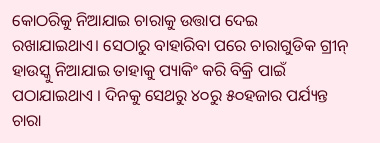କୋଠରିକୁ ନିଆଯାଇ ଚାରାକୁ ଉତ୍ତାପ ଦେଇ ରଖାଯାଇଥାଏ। ସେଠାରୁ ବାହାରିବା ପରେ ଚାରାଗୁଡିକ ଗ୍ରୀନ୍ ହାଉସ୍କୁ ନିଆଯାଇ ତାହାକୁ ପ୍ୟାକିଂ କରି ବିକ୍ରି ପାଇଁ ପଠାଯାଇଥାଏ । ଦିନକୁ ସେଥରୁ ୪୦ରୁ ୫୦ହଜାର ପର୍ଯ୍ୟନ୍ତ ଚାରା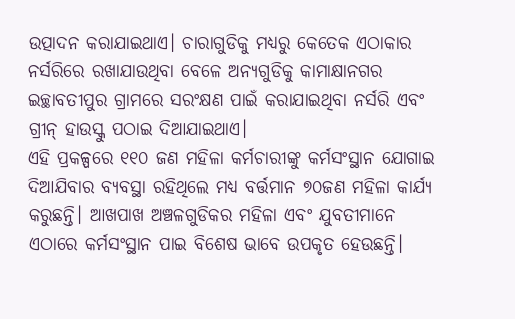ଉତ୍ପାଦନ କରାଯାଇଥାଏ। ଚାରାଗୁଡିକୁ ମଧ୍ୟରୁ କେତେକ ଏଠାକାର ନର୍ସରିରେ ରଖାଯାଉଥିବା ବେଳେ ଅନ୍ୟଗୁଡିକୁ କାମାକ୍ଷାନଗର ଇଚ୍ଛାବତୀପୁର ଗ୍ରାମରେ ସରଂକ୍ଷଣ ପାଇଁ କରାଯାଇଥିବା ନର୍ସରି ଏବଂ ଗ୍ରୀନ୍ ହାଉସ୍କୁ ପଠାଇ ଦିଆଯାଇଥାଏ।
ଏହି ପ୍ରକଳ୍ପରେ ୧୧୦ ଜଣ ମହିଳା କର୍ମଚାରୀଙ୍କୁ କର୍ମସଂସ୍ଥାନ ଯୋଗାଇ ଦିଆଯିବାର ବ୍ୟବସ୍ଥା ରହିଥିଲେ ମଧ୍ୟ ବର୍ତ୍ତମାନ ୭୦ଜଣ ମହିଳା କାର୍ଯ୍ୟ କରୁଛନ୍ତି। ଆଖପାଖ ଅଞ୍ଚଳଗୁଡିକର ମହିଳା ଏବଂ ଯୁବତୀମାନେ ଏଠାରେ କର୍ମସଂସ୍ଥାନ ପାଇ ବିଶେଷ ଭାବେ ଉପକୃତ ହେଉଛନ୍ତି।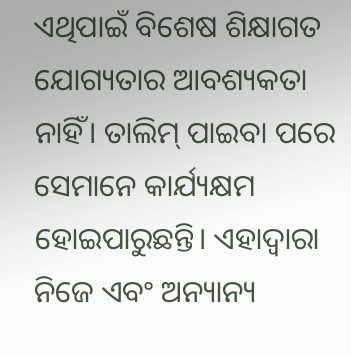ଏଥିପାଇଁ ବିଶେଷ ଶିକ୍ଷାଗତ ଯୋଗ୍ୟତାର ଆବଶ୍ୟକତା ନାହିଁ। ତାଲିମ୍ ପାଇବା ପରେ ସେମାନେ କାର୍ଯ୍ୟକ୍ଷମ ହୋଇପାରୁଛନ୍ତି। ଏହାଦ୍ୱାରା ନିଜେ ଏବଂ ଅନ୍ୟାନ୍ୟ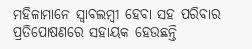ମହିଳାମାନେ ସ୍ୱାବଲମ୍ବୀ ହେବା ସହ ପରିବାର ପ୍ରତିପୋଷଣରେ ସହାୟକ ହେଉଛନ୍ତି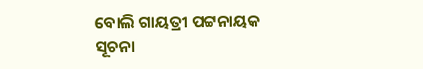ବୋଲି ଗାୟତ୍ରୀ ପଟ୍ଟନାୟକ ସୂଚନା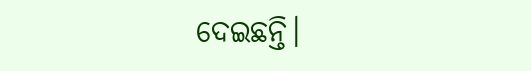ଦେଇଛନ୍ତି।